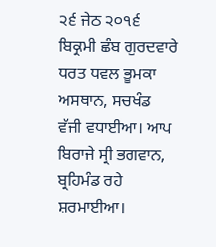੨੬ ਜੇਠ ੨੦੧੬ ਬਿਕ੍ਰਮੀ ਛੰਬ ਗੁਰਦਵਾਰੇ
ਧਰਤ ਧਵਲ ਭੂਮਕਾ ਅਸਥਾਨ, ਸਚਖੰਡ ਵੱਜੀ ਵਧਾਈਆ। ਆਪ ਬਿਰਾਜੇ ਸ੍ਰੀ ਭਗਵਾਨ, ਬ੍ਰਹਿਮੰਡ ਰਹੇ ਸ਼ਰਮਾਈਆ।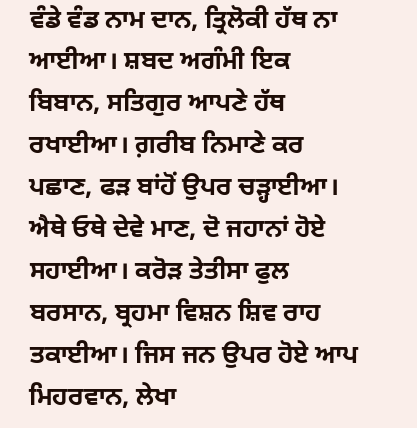ਵੰਡੇ ਵੰਡ ਨਾਮ ਦਾਨ, ਤ੍ਰਿਲੋਕੀ ਹੱਥ ਨਾ ਆਈਆ। ਸ਼ਬਦ ਅਗੰਮੀ ਇਕ ਬਿਬਾਨ, ਸਤਿਗੁਰ ਆਪਣੇ ਹੱਥ ਰਖਾਈਆ। ਗ਼ਰੀਬ ਨਿਮਾਣੇ ਕਰ ਪਛਾਣ, ਫੜ ਬਾਂਹੋਂ ਉਪਰ ਚੜ੍ਹਾਈਆ। ਐਥੇ ਓਥੇ ਦੇਵੇ ਮਾਣ, ਦੋ ਜਹਾਨਾਂ ਹੋਏ ਸਹਾਈਆ। ਕਰੋੜ ਤੇਤੀਸਾ ਫੁਲ ਬਰਸਾਨ, ਬ੍ਰਹਮਾ ਵਿਸ਼ਨ ਸ਼ਿਵ ਰਾਹ ਤਕਾਈਆ। ਜਿਸ ਜਨ ਉਪਰ ਹੋਏ ਆਪ ਮਿਹਰਵਾਨ, ਲੇਖਾ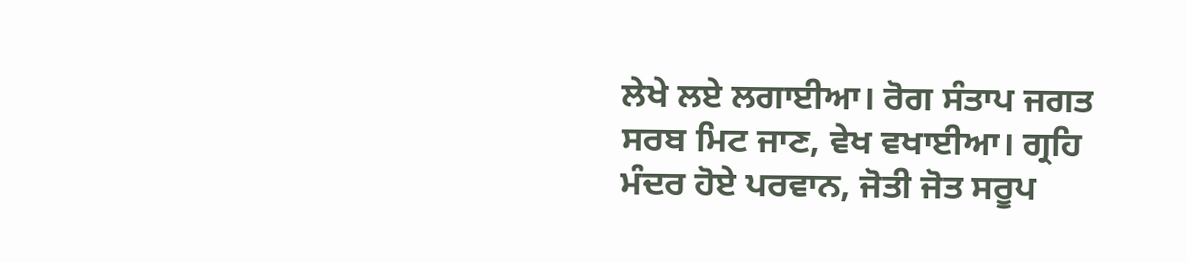ਲੇਖੇ ਲਏ ਲਗਾਈਆ। ਰੋਗ ਸੰਤਾਪ ਜਗਤ ਸਰਬ ਮਿਟ ਜਾਣ, ਵੇਖ ਵਖਾਈਆ। ਗ੍ਰਹਿ ਮੰਦਰ ਹੋਏ ਪਰਵਾਨ, ਜੋਤੀ ਜੋਤ ਸਰੂਪ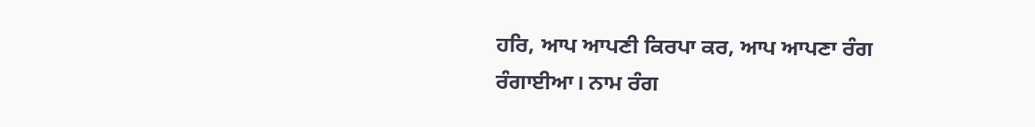ਹਰਿ, ਆਪ ਆਪਣੀ ਕਿਰਪਾ ਕਰ, ਆਪ ਆਪਣਾ ਰੰਗ ਰੰਗਾਈਆ। ਨਾਮ ਰੰਗ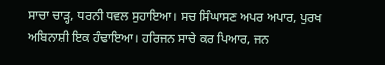ਸਾਚਾ ਚਾੜ੍ਹ, ਧਰਨੀ ਧਵਲ ਸੁਹਾਇਆ। ਸਚ ਸਿੰਘਾਸਣ ਅਪਰ ਅਪਾਰ, ਪੁਰਖ ਅਬਿਨਾਸ਼ੀ ਇਕ ਹੰਢਾਇਆ। ਹਰਿਜਨ ਸਾਚੇ ਕਰ ਪਿਆਰ, ਜਨ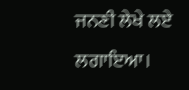ਜਨਣੀ ਲੇਖੇ ਲਏ ਲਗਾਇਆ।